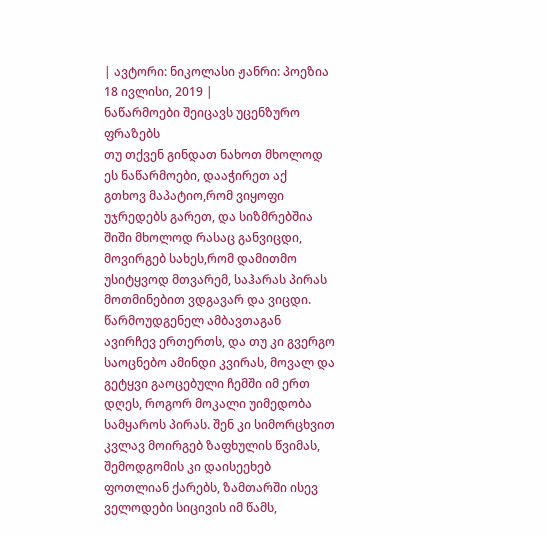| ავტორი: ნიკოლასი ჟანრი: პოეზია 18 ივლისი, 2019 |
ნაწარმოები შეიცავს უცენზურო ფრაზებს
თუ თქვენ გინდათ ნახოთ მხოლოდ ეს ნაწარმოები, დააჭირეთ აქ
გთხოვ მაპატიო,რომ ვიყოფი უჯრედებს გარეთ, და სიზმრებშია შიში მხოლოდ რასაც განვიცდი, მოვირგებ სახეს,რომ დამითმო უსიტყვოდ მთვარემ, საჰარას პირას მოთმინებით ვდგავარ და ვიცდი. წარმოუდგენელ ამბავთაგან ავირჩევ ერთერთს, და თუ კი გვერგო საოცნებო ამინდი კვირას, მოვალ და გეტყვი გაოცებული ჩემში იმ ერთ დღეს, როგორ მოკალი უიმედობა სამყაროს პირას. შენ კი სიმორცხვით კვლავ მოირგებ ზაფხულის წვიმას, შემოდგომის კი დაისეეხებ ფოთლიან ქარებს, ზამთარში ისევ ველოდები სიცივის იმ წამს,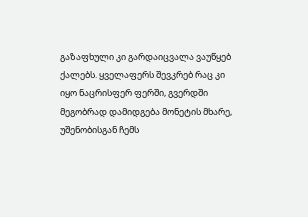გაზაფხული კი გარდაიცვალა ვაუწყებ ქალებს. ყველაფერს შევკრებ რაც კი იყო ნაცრისფერ ფერში, გვერდში მეგობრად დამიდგება მონეტის მხარე, უშენობისგან ჩემს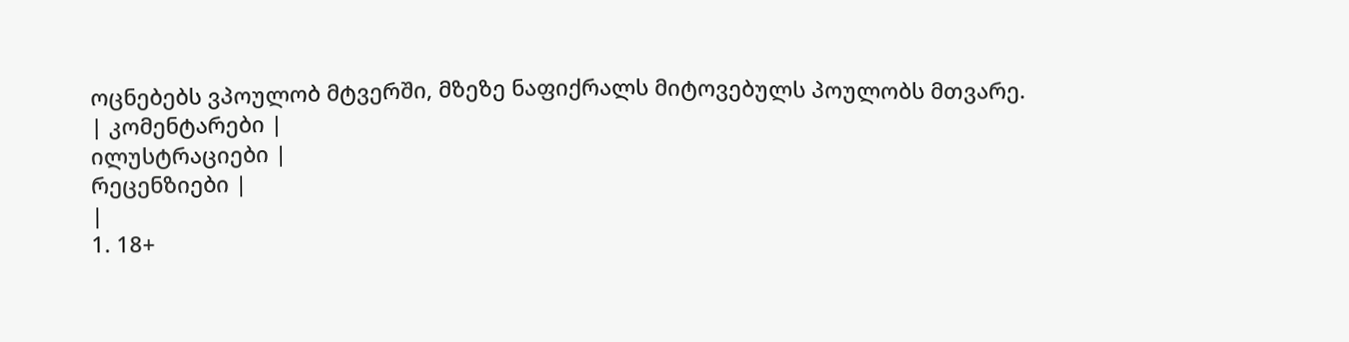ოცნებებს ვპოულობ მტვერში, მზეზე ნაფიქრალს მიტოვებულს პოულობს მთვარე.
| კომენტარები |
ილუსტრაციები |
რეცენზიები |
|
1. 18+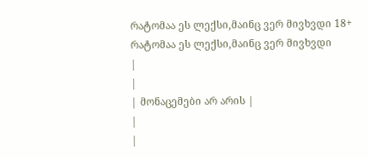რატომაა ეს ლექსი,მაინც ვერ მივხვდი 18+ რატომაა ეს ლექსი,მაინც ვერ მივხვდი
|
|
| მონაცემები არ არის |
|
|